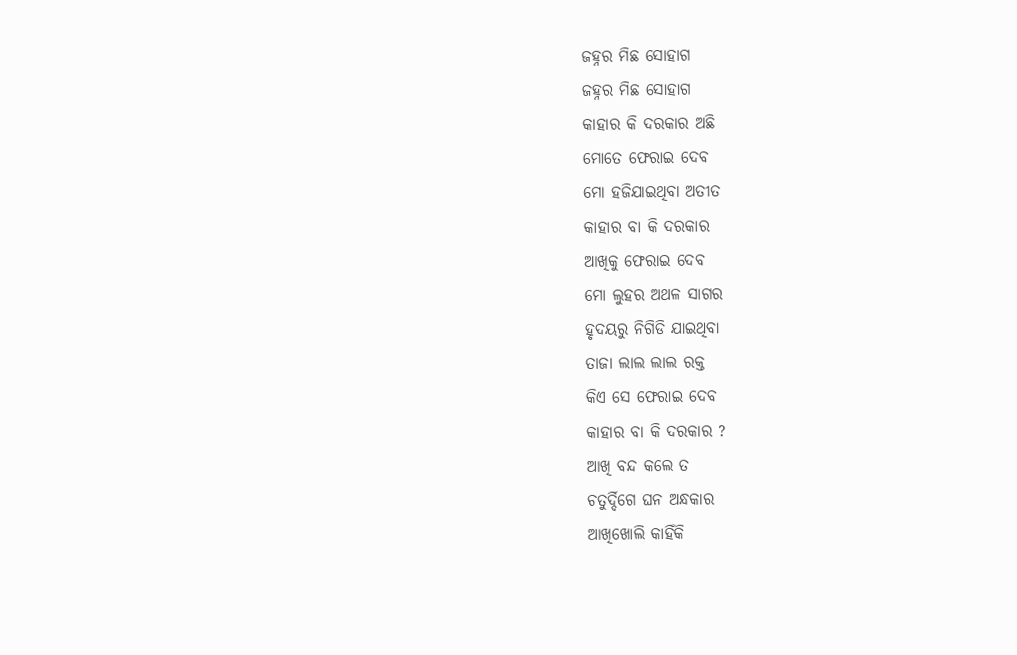ଜହ୍ନର ମିଛ ସୋହାଗ
ଜହ୍ନର ମିଛ ସୋହାଗ
କାହାର କି ଦରକାର ଅଛି
ମୋତେ ଫେରାଇ ଦେବ
ମୋ ହଜିଯାଇଥିବା ଅତୀତ
କାହାର ବା କି ଦରକାର
ଆଖିକୁ ଫେରାଇ ଦେବ
ମୋ ଲୁହର ଅଥଳ ସାଗର
ହୃଦୟରୁ ନିଗିଡି ଯାଇଥିବା
ତାଜା ଲାଲ ଲାଲ ରକ୍ତ
କିଏ ସେ ଫେରାଇ ଦେବ
କାହାର ବା କି ଦରକାର ?
ଆଖି ବନ୍ଦ କଲେ ତ
ଚତୁର୍ଦ୍ଦିଗେ ଘନ ଅନ୍ଧକାର
ଆଖିଖୋଲି କାହିଁକି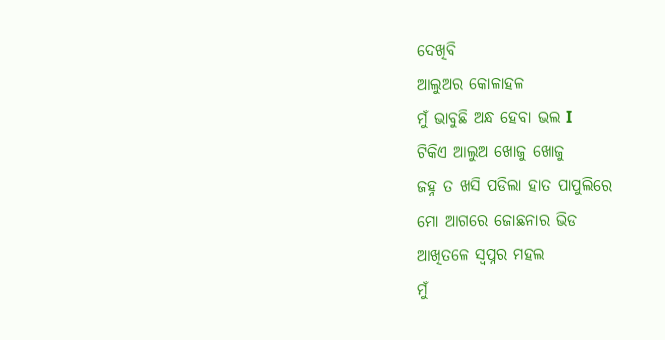ଦେଖିବି
ଆଲୁଅର କୋଳାହଳ
ମୁଁ ଭାବୁଛି ଅନ୍ଧ ହେବା ଭଲ I
ଟିକିଏ ଆଲୁଅ ଖୋଜୁ ଖୋଜୁ
ଜହ୍ନ ତ ଖସି ପଡିଲା ହାତ ପାପୁଲିରେ
ମୋ ଆଗରେ ଜୋଛନାର ଭିଡ
ଆଖିତଳେ ସ୍ୱପ୍ନର ମହଲ
ମୁଁ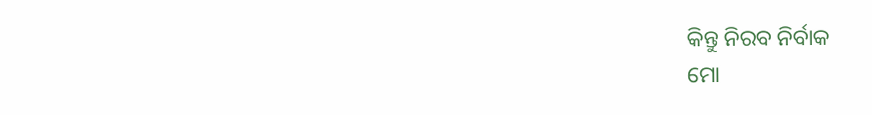କିନ୍ତୁ ନିରବ ନିର୍ବାକ
ମୋ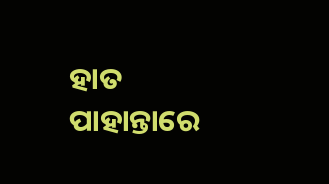ହାତ ପାହାନ୍ତାରେ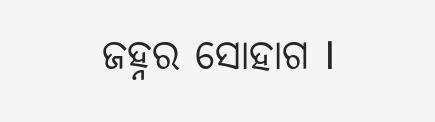ଜହ୍ନର ସୋହାଗ I